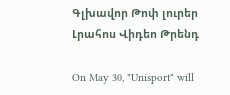Գլխավոր Թոփ լուրեր Լրահոս Վիդեո Թրենդ

On May 30, "Unisport" will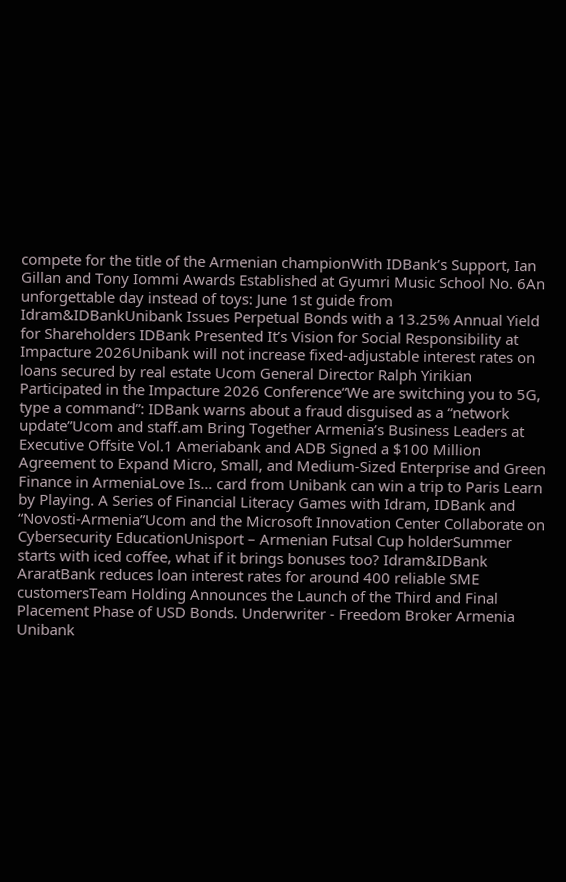compete for the title of the Armenian championWith IDBank’s Support, Ian Gillan and Tony Iommi Awards Established at Gyumri Music School No. 6An unforgettable day instead of toys: June 1st guide from Idram&IDBankUnibank Issues Perpetual Bonds with a 13.25% Annual Yield for Shareholders IDBank Presented It’s Vision for Social Responsibility at Impacture 2026Unibank will not increase fixed-adjustable interest rates on loans secured by real estate Ucom General Director Ralph Yirikian Participated in the Impacture 2026 Conference“We are switching you to 5G, type a command”: IDBank warns about a fraud disguised as a “network update”Ucom and staff.am Bring Together Armenia’s Business Leaders at Executive Offsite Vol.1 Ameriabank and ADB Signed a $100 Million Agreement to Expand Micro, Small, and Medium-Sized Enterprise and Green Finance in ArmeniaLove Is… card from Unibank can win a trip to Paris Learn by Playing. A Series of Financial Literacy Games with Idram, IDBank and “Novosti-Armenia”Ucom and the Microsoft Innovation Center Collaborate on Cybersecurity EducationUnisport – Armenian Futsal Cup holderSummer starts with iced coffee, what if it brings bonuses too? Idram&IDBank AraratBank reduces loan interest rates for around 400 reliable SME customersTeam Holding Announces the Launch of the Third and Final Placement Phase of USD Bonds. Underwriter - Freedom Broker Armenia Unibank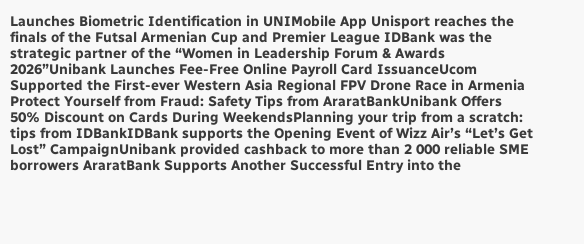Launches Biometric Identification in UNIMobile App Unisport reaches the finals of the Futsal Armenian Cup and Premier League IDBank was the strategic partner of the “Women in Leadership Forum & Awards 2026”Unibank Launches Fee-Free Online Payroll Card IssuanceUcom Supported the First-ever Western Asia Regional FPV Drone Race in Armenia Protect Yourself from Fraud: Safety Tips from AraratBankUnibank Offers 50% Discount on Cards During WeekendsPlanning your trip from a scratch: tips from IDBankIDBank supports the Opening Event of Wizz Air’s “Let’s Get Lost” CampaignUnibank provided cashback to more than 2 000 reliable SME borrowers AraratBank Supports Another Successful Entry into the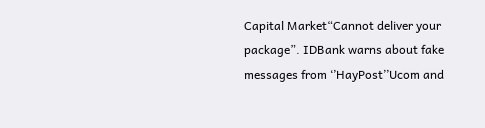Capital Market“Cannot deliver your package”. IDBank warns about fake messages from ‘’HayPost’’Ucom and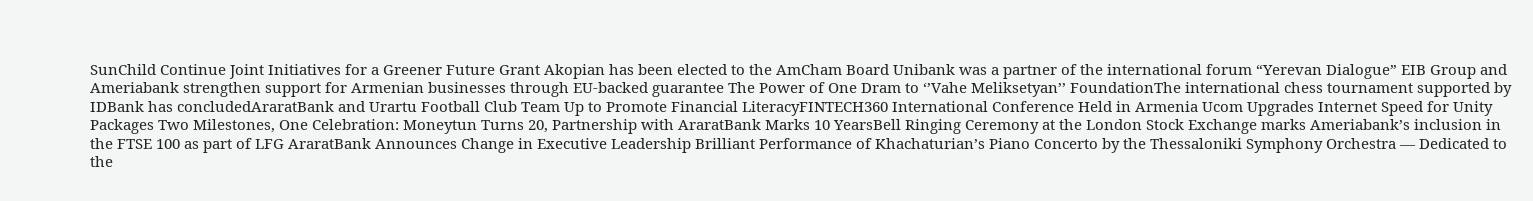SunChild Continue Joint Initiatives for a Greener Future Grant Akopian has been elected to the AmCham Board Unibank was a partner of the international forum “Yerevan Dialogue” EIB Group and Ameriabank strengthen support for Armenian businesses through EU-backed guarantee The Power of One Dram to ‘’Vahe Meliksetyan’’ FoundationThe international chess tournament supported by IDBank has concludedAraratBank and Urartu Football Club Team Up to Promote Financial LiteracyFINTECH360 International Conference Held in Armenia Ucom Upgrades Internet Speed for Unity Packages Two Milestones, One Celebration: Moneytun Turns 20, Partnership with AraratBank Marks 10 YearsBell Ringing Ceremony at the London Stock Exchange marks Ameriabank’s inclusion in the FTSE 100 as part of LFG AraratBank Announces Change in Executive Leadership Brilliant Performance of Khachaturian’s Piano Concerto by the Thessaloniki Symphony Orchestra — Dedicated to the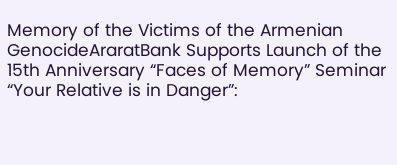Memory of the Victims of the Armenian GenocideAraratBank Supports Launch of the 15th Anniversary “Faces of Memory” Seminar “Your Relative is in Danger”: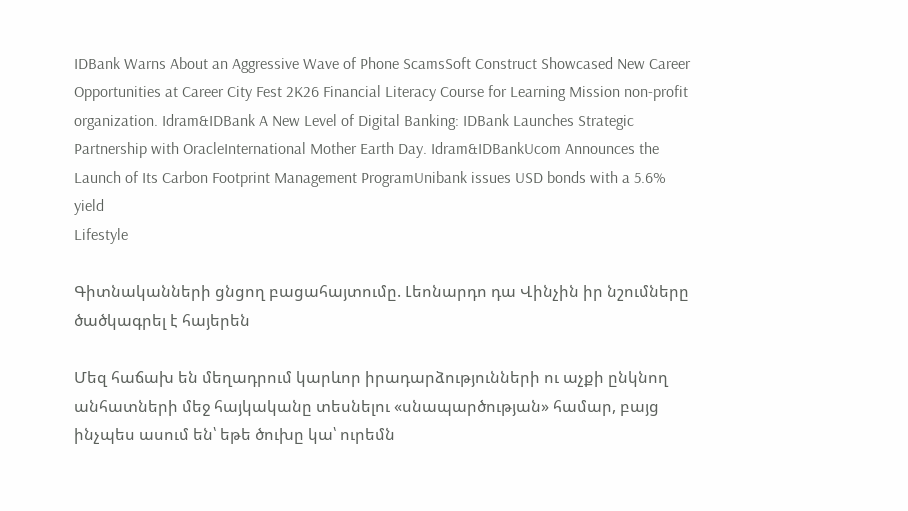IDBank Warns About an Aggressive Wave of Phone ScamsSoft Construct Showcased New Career Opportunities at Career City Fest 2K26 Financial Literacy Course for Learning Mission non-profit organization. Idram&IDBank A New Level of Digital Banking: IDBank Launches Strategic Partnership with OracleInternational Mother Earth Day. Idram&IDBankUcom Announces the Launch of Its Carbon Footprint Management ProgramUnibank issues USD bonds with a 5.6% yield
Lifestyle

Գիտնականների ցնցող բացահայտումը. Լեոնարդո դա Վինչին իր նշումները ծածկագրել է հայերեն

Մեզ հաճախ են մեղադրում կարևոր իրադարձությունների ու աչքի ընկնող անհատների մեջ հայկականը տեսնելու «սնապարծության» համար, բայց ինչպես ասում են՝ եթե ծուխը կա՝ ուրեմն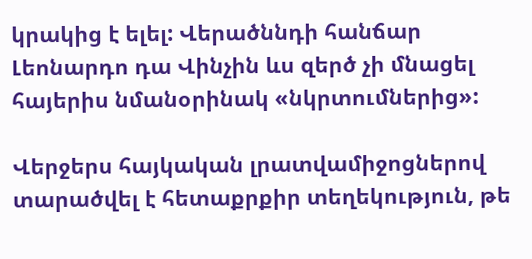կրակից է ելել: Վերածննդի հանճար Լեոնարդո դա Վինչին ևս զերծ չի մնացել հայերիս նմանօրինակ «նկրտումներից»:

Վերջերս հայկական լրատվամիջոցներով տարածվել է հետաքրքիր տեղեկություն, թե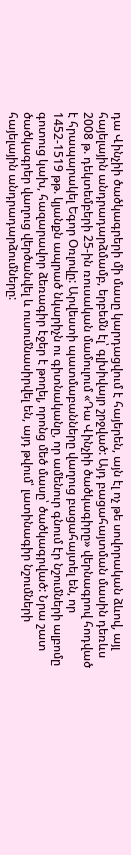դա Վինչիի ծածկագրերի մի մասը կարդացվում է հայերեն, այն էլ ոչ թե սովորական ձևով, այլ հայելային անդրադարձմամբ, երբեմն էլ՝ գլխիվայր շրջված: Այդ բացահայտման մասին դեռևս 2008 թ. դեկտեմբերի 25-ին ռուսական մամուլում «Դա Վինչիի ծածկագիրը» վերնագրով հոդված է հրապարակել Եգոր Օռլովը: Արվեստի պատմաբանները վաղուց բացահայտել են, որ 1452-1519 թթ. կյանքն ապրած նկարիչն ու գիտնականը, որ ամենուր գնում էր նշումների ալբոմը գոտուց կախ, հազարավոր ձեռագիր էջեր է թողել, որոնց մեծ մասը՝ ծածկագրված: Նրա շատ ծածկագրեր վաղուց վերծանվել և ուսումնասիրվել են, այդ թվում՝ լատինագիր նշումների հայելային անդրադարձումները: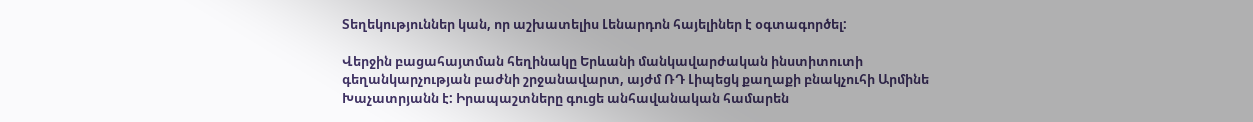Տեղեկություններ կան, որ աշխատելիս Լենարդոն հայելիներ է օգտագործել:

Վերջին բացահայտման հեղինակը Երևանի մանկավարժական ինստիտուտի գեղանկարչության բաժնի շրջանավարտ, այժմ ՌԴ Լիպեցկ քաղաքի բնակչուհի Արմինե Խաչատրյանն է: Իրապաշտները գուցե անհավանական համարեն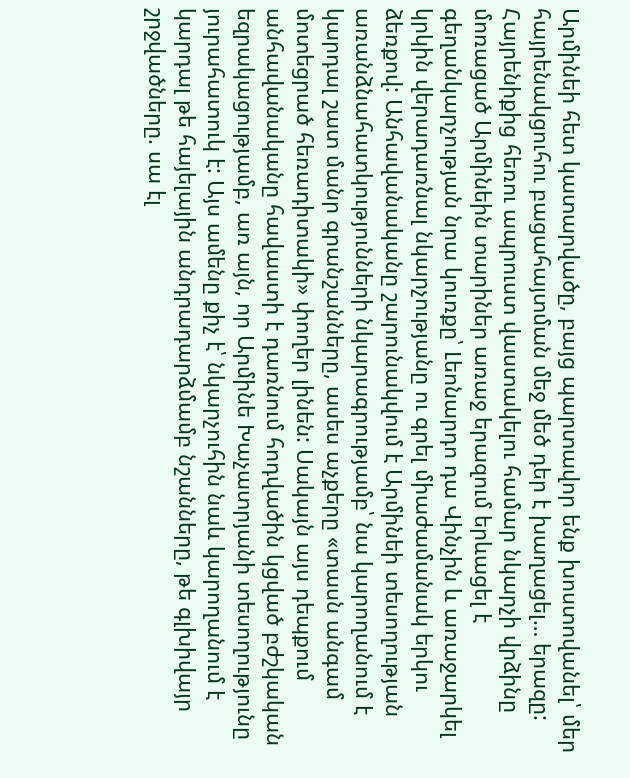Արմինեի հետ կատարվածը, բայց պարտավոր ենք խոստովանել՝ մեր հայրենակցուհու բացահայտման մեջ մեծ դեր է խաղացել… երազը: Հայրենիքից հեռու ապրուստ վաստակելու համար նկարչի վրձինը մոռացած Արմինեին տարիներ առաջ երազում երևացել է գեղանկարչության նրա կուռքը՝ Լեոնարդո դա Վինչին և առաջարկել կրկին վերադառնալ նկարչությանը ու գրել միաժամանակ երկու ձեռքով: Անհավանականը շարունակվում է Արմինեի տեսողության առանձնահատկությունների նկարագրությամբ՝ նա կարողանում է կարդալ շատ մանր գրանշանները, ասես աչքերը «տասն անգամ մոտեցրած հեռադիտակի» փողեր լինեն: Սակայն այս դեպքում անհավանականը հավաստի է դառնում հոդվածին կցված բժշկական եզրակացությամբ, առ այն, որ Արմինե Խաչատրյանի տեսողությունը յուրահատուկ է: Այս ամենը քիչ է՝ նկարչուհին նաև կարողանում է կարդալ թե հայելային անդրադարձմամբ նշանները, թե գլխիվայր շրջվածները. սա էլ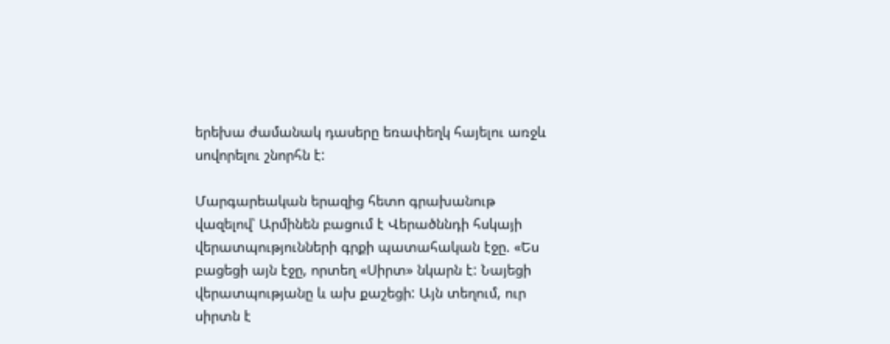երեխա ժամանակ դասերը եռափեղկ հայելու առջև սովորելու շնորհն է:

Մարգարեական երազից հետո գրախանութ վազելով՝ Արմինեն բացում է Վերածննդի հսկայի վերատպությունների գրքի պատահական էջը. «Ես բացեցի այն էջը, որտեղ «Սիրտ» նկարն է: Նայեցի վերատպությանը և ախ քաշեցի: Այն տեղում, ուր սիրտն է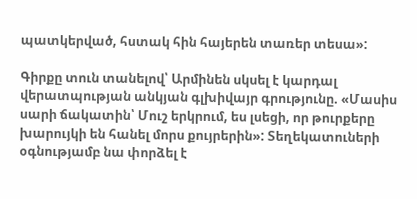պատկերված, հստակ հին հայերեն տառեր տեսա»:

Գիրքը տուն տանելով՝ Արմինեն սկսել է կարդալ վերատպության անկյան գլխիվայր գրությունը. «Մասիս սարի ճակատին՝ Մուշ երկրում, ես լսեցի, որ թուրքերը խարույկի են հանել մորս քույրերին»: Տեղեկատուների օգնությամբ նա փորձել է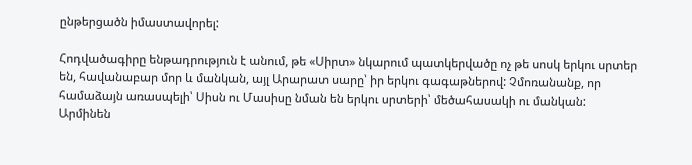ընթերցածն իմաստավորել:

Հոդվածագիրը ենթադրություն է անում, թե «Սիրտ» նկարում պատկերվածը ոչ թե սոսկ երկու սրտեր են, հավանաբար մոր և մանկան, այլ Արարատ սարը՝ իր երկու գագաթներով: Չմոռանանք, որ համաձայն առասպելի՝ Սիսն ու Մասիսը նման են երկու սրտերի՝ մեծահասակի ու մանկան: Արմինեն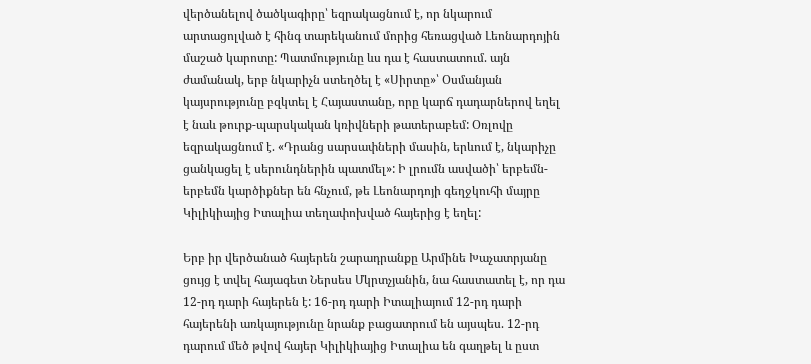վերծանելով ծածկագիրը՝ եզրակացնում է, որ նկարում արտացոլված է հինգ տարեկանում մորից հեռացված Լեոնարդոյին մաշած կարոտը: Պատմությունը ևս դա է հաստատում. այն ժամանակ, երբ նկարիչն ստեղծել է «Սիրտը»՝ Օսմանյան կայսրությունը բզկտել է Հայաստանը, որը կարճ դադարներով եղել է նաև թուրք-պարսկական կռիվների թատերաբեմ: Օռլովը եզրակացնում է. «Դրանց սարսափների մասին, երևում է, նկարիչը ցանկացել է սերունդներին պատմել»: Ի լրումն ասվածի՝ երբեմն-երբեմն կարծիքներ են հնչում, թե Լեոնարդոյի գեղջկուհի մայրը Կիլիկիայից Իտալիա տեղափոխված հայերից է եղել:

Երբ իր վերծանած հայերեն շարադրանքը Արմինե Խաչատրյանը ցույց է տվել հայագետ Ներսես Մկրտչյանին, նա հաստատել է, որ դա 12-րդ դարի հայերեն է: 16-րդ դարի Իտալիայում 12-րդ դարի հայերենի առկայությունը նրանք բացատրում են այսպես. 12-րդ դարում մեծ թվով հայեր Կիլիկիայից Իտալիա են գաղթել և ըստ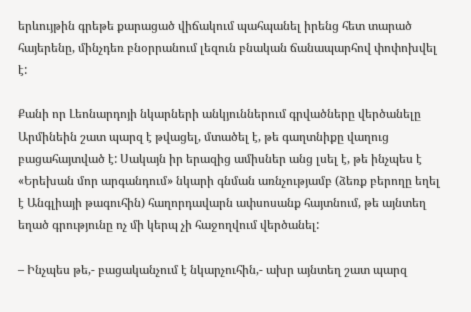երևույթին գրեթե քարացած վիճակում պահպանել իրենց հետ տարած հայերենը, մինչդեռ բնօրրանում լեզուն բնական ճանապարհով փոփոխվել է:

Քանի որ Լեոնարդոյի նկարների անկյուններում գրվածները վերծանելը Արմինեին շատ պարզ է թվացել, մտածել է, թե գաղտնիքը վաղուց բացահայտված է: Սակայն իր երազից ամիսներ անց լսել է, թե ինչպես է «Երեխան մոր արգանդում» նկարի գնման առնչությամբ (ձեռք բերողը եղել է Անգլիայի թագուհին) հաղորդավարն ափսոսանք հայտնում, թե այնտեղ եղած գրությունը ոչ մի կերպ չի հաջողվում վերծանել:

– Ինչպես թե,- բացականչում է նկարչուհին,- ախր այնտեղ շատ պարզ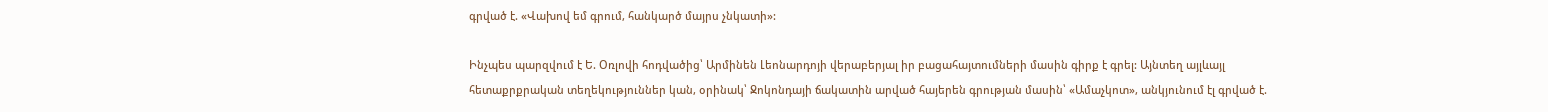գրված է. «Վախով եմ գրում, հանկարծ մայրս չնկատի»:

Ինչպես պարզվում է Ե. Օռլովի հոդվածից՝ Արմինեն Լեոնարդոյի վերաբերյալ իր բացահայտումների մասին գիրք է գրել: Այնտեղ այլևայլ հետաքրքրական տեղեկություններ կան, օրինակ՝ Ջոկոնդայի ճակատին արված հայերեն գրության մասին՝ «Ամաչկոտ», անկյունում էլ գրված է.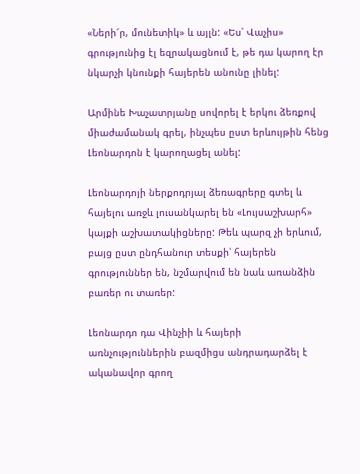«Ների՜ր, մունետիկ» և այլն: «Ես՝ Վաչիս» գրությունից էլ եզրակացնում է, թե դա կարող էր նկարչի կնունքի հայերեն անունը լինել:

Արմինե Խաչատրյանը սովորել է երկու ձեռքով միաժամանակ գրել, ինչպես ըստ երևույթին հենց Լեոնարդոն է կարողացել անել:

Լեոնարդոյի ներքոդրյալ ձեռագրերը գտել և հայելու առջև լուսանկարել են «Լույսաշխարհ» կայքի աշխատակիցները: Թեև պարզ չի երևում, բայց ըստ ընդհանուր տեսքի՝ հայերեն գրություններ են, նշմարվում են նաև առանձին բառեր ու տառեր:

Լեոնարդո դա Վինչիի և հայերի առնչություններին բազմիցս անդրադարձել է ականավոր գրող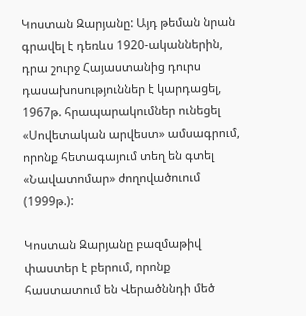Կոստան Զարյանը: Այդ թեման նրան գրավել է դեռևս 1920-ականներին, դրա շուրջ Հայաստանից դուրս դասախոսություններ է կարդացել, 1967թ. հրապարակումներ ունեցել «Սովետական արվեստ» ամսագրում, որոնք հետագայում տեղ են գտել «Նավատոմար» ժողովածուում (1999թ.):

Կոստան Զարյանը բազմաթիվ փաստեր է բերում, որոնք հաստատում են Վերածննդի մեծ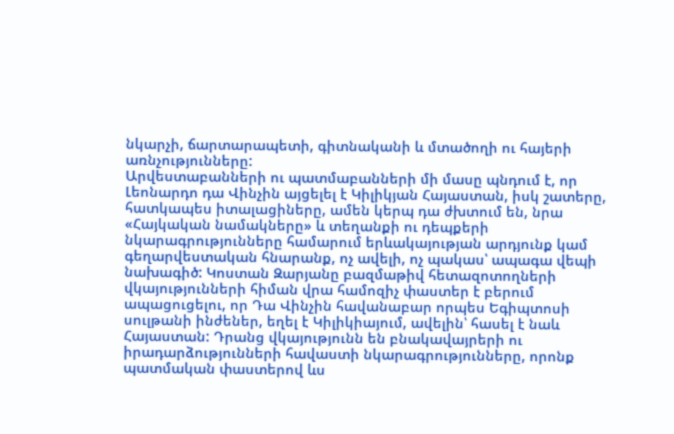նկարչի, ճարտարապետի, գիտնականի և մտածողի ու հայերի առնչությունները:
Արվեստաբանների ու պատմաբանների մի մասը պնդում է, որ Լեոնարդո դա Վինչին այցելել է Կիլիկյան Հայաստան, իսկ շատերը, հատկապես իտալացիները, ամեն կերպ դա ժխտում են, նրա «Հայկական նամակները» և տեղանքի ու դեպքերի նկարագրությունները համարում երևակայության արդյունք կամ գեղարվեստական հնարանք, ոչ ավելի, ոչ պակաս՝ ապագա վեպի նախագիծ: Կոստան Զարյանը բազմաթիվ հետազոտողների վկայությունների հիման վրա համոզիչ փաստեր է բերում ապացուցելու, որ Դա Վինչին հավանաբար որպես Եգիպտոսի սուլթանի ինժեներ, եղել է Կիլիկիայում, ավելին՝ հասել է նաև Հայաստան: Դրանց վկայությունն են բնակավայրերի ու իրադարձությունների հավաստի նկարագրությունները, որոնք պատմական փաստերով ևս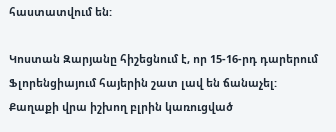հաստատվում են:

Կոստան Զարյանը հիշեցնում է, որ 15-16-րդ դարերում Ֆլորենցիայում հայերին շատ լավ են ճանաչել: Քաղաքի վրա իշխող բլրին կառուցված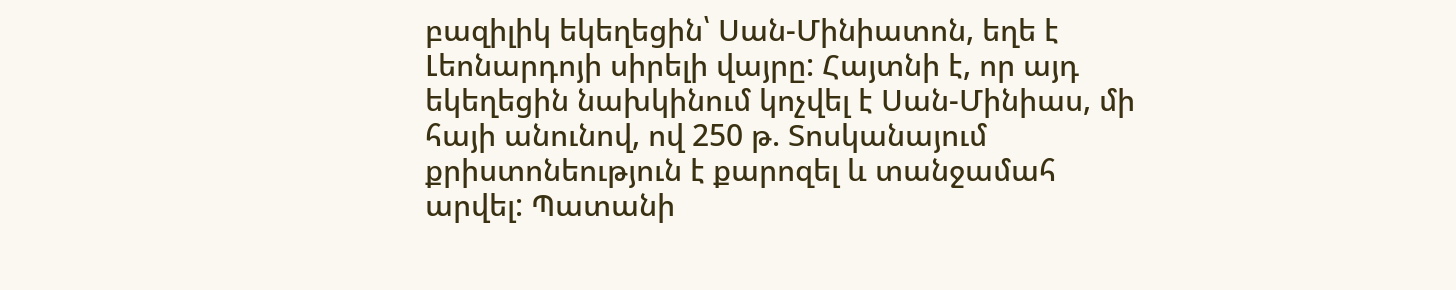բազիլիկ եկեղեցին՝ Սան-Մինիատոն, եղե է Լեոնարդոյի սիրելի վայրը: Հայտնի է, որ այդ եկեղեցին նախկինում կոչվել է Սան-Մինիաս, մի հայի անունով, ով 250 թ. Տոսկանայում քրիստոնեություն է քարոզել և տանջամահ արվել: Պատանի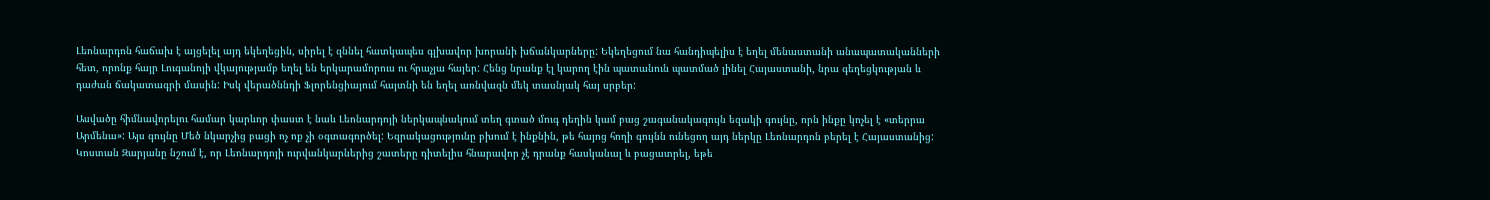Լեոնարդոն հաճախ է այցելել այդ եկեղեցին, սիրել է զննել հատկապես գլխավոր խորանի խճանկարները: Եկեղեցում նա հանդիպելիս է եղել մենաստանի անապատականների հետ, որոնք հայր Լուգանոյի վկայությամբ եղել են երկարամորուս ու հրաչյա հայեր: Հենց նրանք էլ կարող էին պատանուն պատմած լինել Հայաստանի, նրա գեղեցկության և դաժան ճակատագրի մասին: Իսկ վերածննդի Ֆլորենցիայում հայտնի են եղել առնվազն մեկ տասնյակ հայ սրբեր:

Ասվածը հիմնավորելու համար կարևոր փաստ է նաև Լեոնարդոյի ներկապնակում տեղ գտած մուգ դեղին կամ բաց շագանակագույն եզակի գույնը, որն ինքը կոչել է «տերրա Արմենա»: Այս գույնը Մեծ նկարչից բացի ոչ ոք չի օգտագործել: Եզրակացությունը բխում է ինքնին, թե հայոց հողի գույնն ունեցող այդ ներկը Լեոնարդոն բերել է Հայաստանից:
Կոստան Զարյանը նշում է, որ Լեոնարդոյի ուրվանկարներից շատերը դիտելիս հնարավոր չէ դրանք հասկանալ և բացատրել, եթե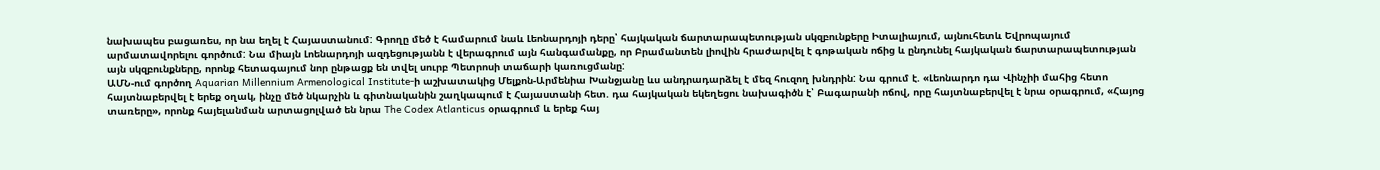նախապես բացառես, որ նա եղել է Հայաստանում: Գրողը մեծ է համարում նաև Լեոնարդոյի դերը՝ հայկական ճարտարապետության սկզբունքերը Իտալիայում, այնուհետև Եվրոպայում արմատավորելու գործում: Նա միայն Լոենարդոյի ազդեցությանն է վերագրում այն հանգամանքը, որ Բրամանտեն լիովին հրաժարվել է գոթական ոճից և ընդունել հայկական ճարտարապետության այն սկզբունքները, որոնք հետագայում նոր ընթացք են տվել սուրբ Պետրոսի տաճարի կառուցմանը:
ԱՄՆ-ում գործող Aquarian Millennium Armenological Institute-ի աշխատակից Մելքոն-Արմենիա Խանջյանը ևս անդրադարձել է մեզ հուզող խնդրին: Նա գրում է. «Լեոնարդո դա Վինչիի մահից հետո հայտնաբերվել է երեք օղակ, ինչը մեծ նկարչին և գիտնականին շաղկապում է Հայաստանի հետ. դա հայկական եկեղեցու նախագիծն է՝ Բագարանի ոճով, որը հայտնաբերվել է նրա օրագրում, «Հայոց տառերը», որոնք հայելանման արտացոլված են նրա The Codex Atlanticus օրագրում և երեք հայ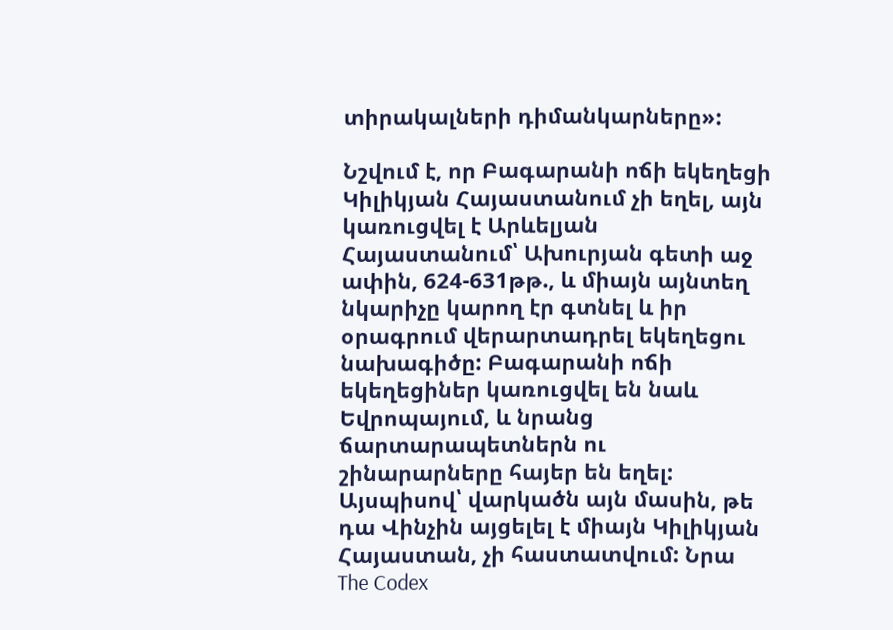տիրակալների դիմանկարները»:

Նշվում է, որ Բագարանի ոճի եկեղեցի Կիլիկյան Հայաստանում չի եղել, այն կառուցվել է Արևելյան Հայաստանում՝ Ախուրյան գետի աջ ափին, 624-631թթ., և միայն այնտեղ նկարիչը կարող էր գտնել և իր օրագրում վերարտադրել եկեղեցու նախագիծը: Բագարանի ոճի եկեղեցիներ կառուցվել են նաև Եվրոպայում, և նրանց ճարտարապետներն ու շինարարները հայեր են եղել: Այսպիսով՝ վարկածն այն մասին, թե դա Վինչին այցելել է միայն Կիլիկյան Հայաստան, չի հաստատվում: Նրա The Codex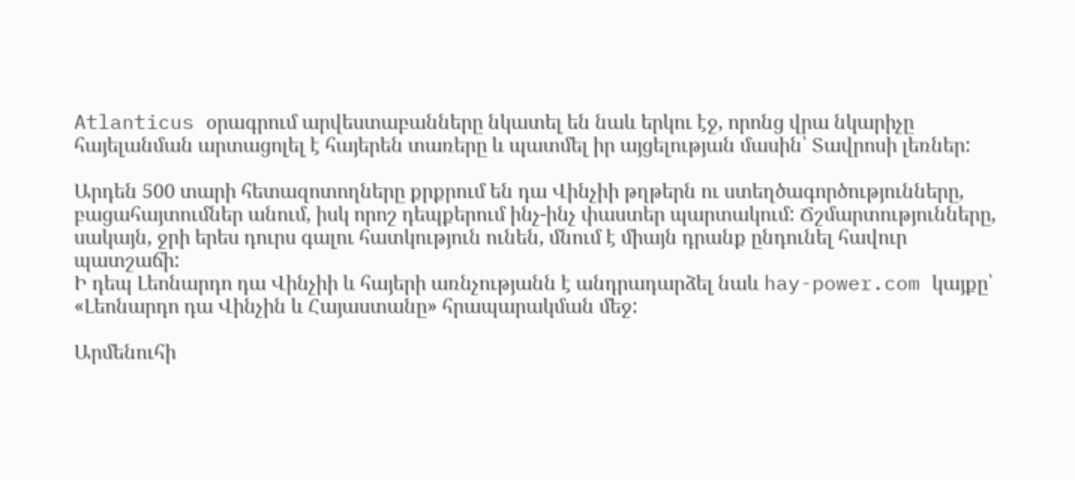Atlanticus օրագրում արվեստաբանները նկատել են նաև երկու էջ, որոնց վրա նկարիչը հայելանման արտացոլել է հայերեն տառերը և պատմել իր այցելության մասին՝ Տավրոսի լեռներ:

Արդեն 500 տարի հետազոտողները քրքրում են դա Վինչիի թղթերն ու ստեղծագործությունները, բացահայտումներ անում, իսկ որոշ դեպքերում ինչ-ինչ փաստեր պարտակում: Ճշմարտությունները, սակայն, ջրի երես դուրս գալու հատկություն ունեն, մնում է միայն դրանք ընդունել հավուր պատշաճի:
Ի դեպ Լեոնարդո դա Վինչիի և հայերի առնչությանն է անդրադարձել նաև hay-power.com կայքը՝ «Լեոնարդո դա Վինչին և Հայաստանը» հրապարակման մեջ:

Արմենուհի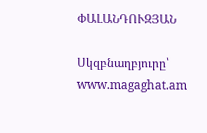ՓԱԼԱՆԴՈՒԶՅԱՆ

Սկզբնաղբյուրը՝ www.magaghat.am